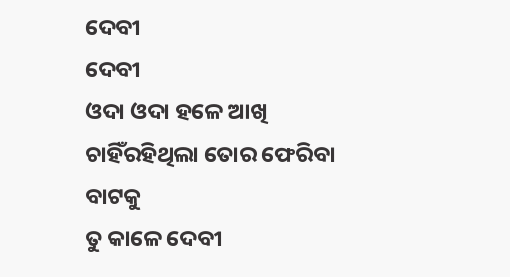ଦେବୀ
ଦେବୀ
ଓଦା ଓଦା ହଳେ ଆଖି
ଚାହିଁରହିଥିଲା ତୋର ଫେରିବା ବାଟକୁ
ତୁ କାଳେ ଦେବୀ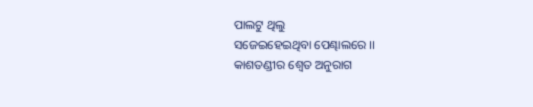ପାଲଟୁ ଥିଲୁ
ସଜେଇହେଇଥିବା ପେଣ୍ଢାଲରେ ।।
କାଶତଣ୍ଡୀର ଶ୍ବେତ ଅନୁରାଗ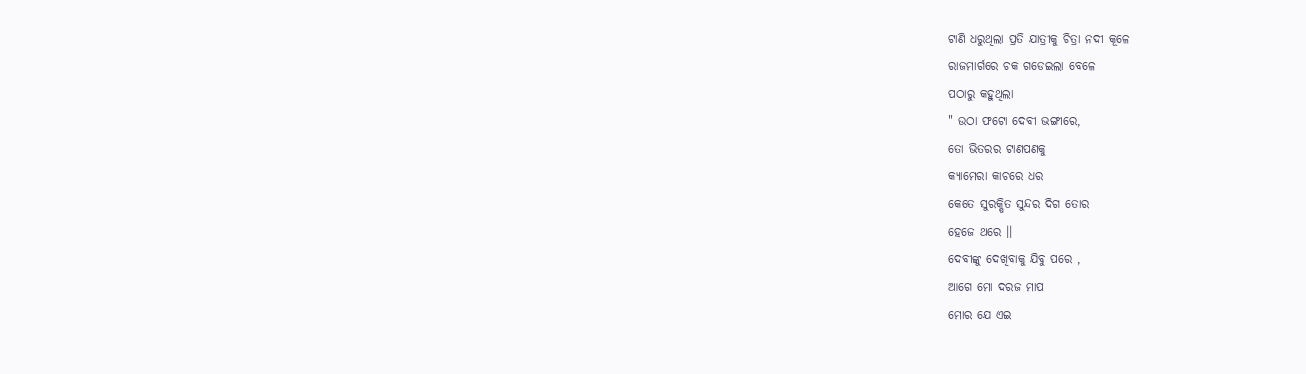ଟାଣି ଧରୁଥିଲା ପ୍ରତି ଯାତ୍ରୀକୁ ଚିତ୍ରା ନଦୀ କୂଳେ
ରାଜମାର୍ଗରେ ଚକ ଗଡେଇଲା ବେଳେ
ପଠାରୁ କହୁଥିଲା
" ଉଠା ଫଟୋ ଦେବୀ ଭଙ୍ଗୀରେ,
ତୋ ଭିତରର ଟାଣପଣକୁ
କ୍ୟାମେରା କାଚରେ ଧର
କେତେ ସୁରକ୍ଷିତ ସୁନ୍ଦର ଦିଗ ତୋର
ହେଜେ ଥରେ ।।
ଦେବୀଙ୍କୁ ଦେଖିବାକୁ ଯିବୁ ପରେ ,
ଆଗେ ମୋ ଦରଜ ମାପ
ମୋର ଯେ ଏଇ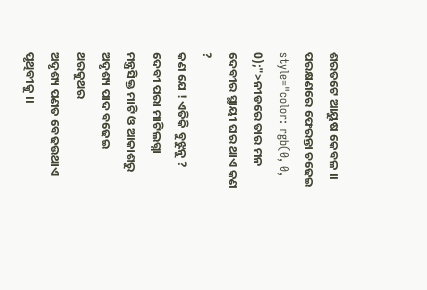ଶରତଟେ ଆୟୁଷ କେବଳ ।।
ପରକ୍ଷଣରେ ଫେରନ୍ତା ଚଢେଇ
style="color: rgb(0, 0, 0);">ନୀଡରେ ତାର ମନ
ଦେବୀର ସ୍ଥାୟୀ ଘର ଥାଏ କଣ ?
କଣ ଯେ ! ଏତିକି ବୁଝୁନୁ ?
ଦେବୀ ପରା ମାଟିଲଗ୍ନା
ମନ୍ତ୍ରସିକ୍ତ ମାଟି ଓ ଆକାଶରୁ ଅଦୃଶ୍ୟ ପାଦ ବଢେଇ
ଥରକୁଥର
ଅଦୃଶ୍ୟ ପଣତ ବେଢଉଥାଏ ପୃଥିବୀକୁ ।।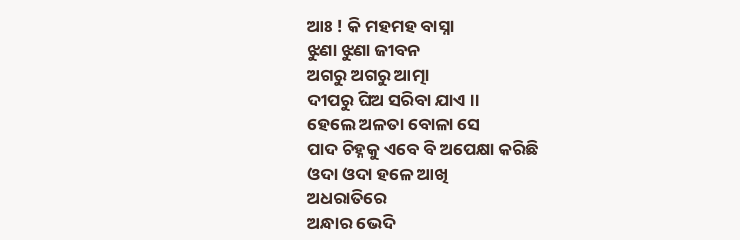ଆଃ ! କି ମହମହ ବାସ୍ନା
ଝୁଣା ଝୁଣା ଜୀବନ
ଅଗରୁ ଅଗରୁ ଆତ୍ମା
ଦୀପରୁ ଘିଅ ସରିବା ଯାଏ ।।
ହେଲେ ଅଳତା ବୋଳା ସେ
ପାଦ ଚିହ୍ନକୁ ଏବେ ବି ଅପେକ୍ଷା କରିଛି
ଓଦା ଓଦା ହଳେ ଆଖି
ଅଧରାତିରେ
ଅନ୍ଧାର ଭେଦି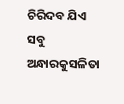ଚିରିଦବ ଯିଏ
ସବୁ ଅନ୍ଧାରକୁସଳିତା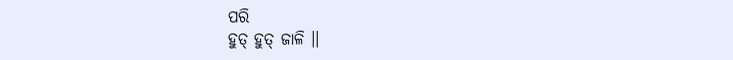ପରି
ହୁତ୍ ହୁତ୍ ଜାଳି ।।